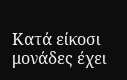Κατά είκοσι μονάδες έχει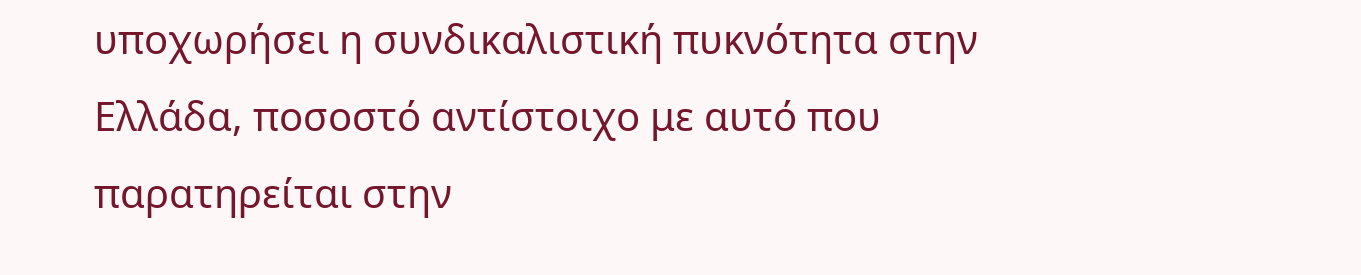υποχωρήσει η συνδικαλιστική πυκνότητα στην Ελλάδα, ποσοστό αντίστοιχο με αυτό που παρατηρείται στην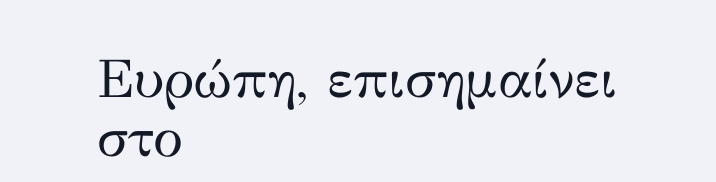Ευρώπη, επισημαίνει στο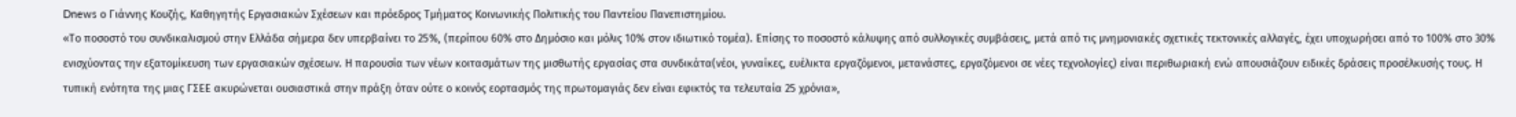Dnews ο Γιάννης Κουζής, Καθηγητής Εργασιακών Σχέσεων και πρόεδρος Τμήματος Κοινωνικής Πολιτικής του Παντείου Πανεπιστημίου.
«Το ποσοστό του συνδικαλισμού στην Ελλάδα σήμερα δεν υπερβαίνει το 25%, (περίπου 60% στο Δημόσιο και μόλις 10% στον ιδιωτικό τομέα). Επίσης το ποσοστό κάλυψης από συλλογικές συμβάσεις, μετά από τις μνημονιακές σχετικές τεκτονικές αλλαγές, έχει υποχωρήσει από το 100% στο 30% ενισχύοντας την εξατομίκευση των εργασιακών σχέσεων. Η παρουσία των νέων κοιτασμάτων της μισθωτής εργασίας στα συνδικάτα(νέοι, γυναίκες, ευέλικτα εργαζόμενοι, μετανάστες, εργαζόμενοι σε νέες τεχνολογίες) είναι περιθωριακή ενώ απουσιάζουν ειδικές δράσεις προσέλκυσής τους. Η τυπική ενότητα της μιας ΓΣΕΕ ακυρώνεται ουσιαστικά στην πράξη όταν ούτε ο κοινός εορτασμός της πρωτομαγιάς δεν είναι εφικτός τα τελευταία 25 χρόνια»,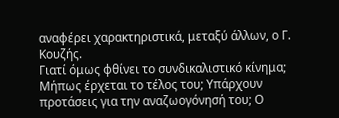αναφέρει χαρακτηριστικά, μεταξύ άλλων, ο Γ. Κουζής.
Γιατί όμως φθίνει το συνδικαλιστικό κίνημα; Μήπως έρχεται το τέλος του; Υπάρχουν προτάσεις για την αναζωογόνησή του; Ο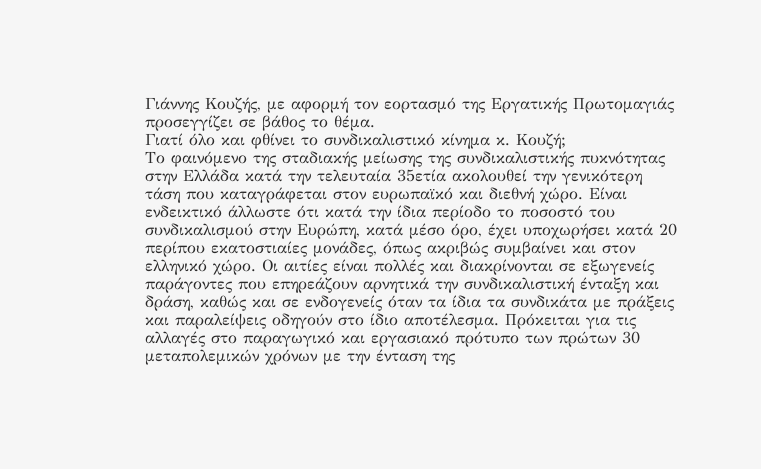Γιάννης Κουζής, με αφορμή τον εορτασμό της Εργατικής Πρωτομαγιάς προσεγγίζει σε βάθος το θέμα.
Γιατί όλο και φθίνει το συνδικαλιστικό κίνημα κ. Κουζή;
Το φαινόμενο της σταδιακής μείωσης της συνδικαλιστικής πυκνότητας στην Ελλάδα κατά την τελευταία 35ετία ακολουθεί την γενικότερη τάση που καταγράφεται στον ευρωπαϊκό και διεθνή χώρο. Είναι ενδεικτικό άλλωστε ότι κατά την ίδια περίοδο το ποσοστό του συνδικαλισμού στην Ευρώπη, κατά μέσο όρο, έχει υποχωρήσει κατά 20 περίπου εκατοστιαίες μονάδες, όπως ακριβώς συμβαίνει και στον ελληνικό χώρο. Οι αιτίες είναι πολλές και διακρίνονται σε εξωγενείς παράγοντες που επηρεάζουν αρνητικά την συνδικαλιστική ένταξη και δράση, καθώς και σε ενδογενείς όταν τα ίδια τα συνδικάτα με πράξεις και παραλείψεις οδηγούν στο ίδιο αποτέλεσμα. Πρόκειται για τις αλλαγές στο παραγωγικό και εργασιακό πρότυπο των πρώτων 30 μεταπολεμικών χρόνων με την ένταση της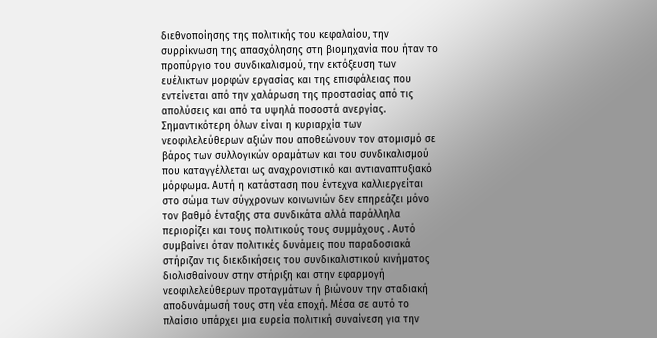διεθνοποίησης της πολιτικής του κεφαλαίου, την συρρίκνωση της απασχόλησης στη βιομηχανία που ήταν το προπύργιο του συνδικαλισμού, την εκτόξευση των ευέλικτων μορφών εργασίας και της επισφάλειας που εντείνεται από την χαλάρωση της προστασίας από τις απολύσεις και από τα υψηλά ποσοστά ανεργίας. Σημαντικότερη όλων είναι η κυριαρχία των νεοφιλελεύθερων αξιών που αποθεώνουν τον ατομισμό σε βάρος των συλλογικών οραμάτων και του συνδικαλισμού που καταγγέλλεται ως αναχρονιστικό και αντιαναπτυξιακό μόρφωμα. Αυτή η κατάσταση που έντεχνα καλλιεργείται στο σώμα των σύγχρονων κοινωνιών δεν επηρεάζει μόνο τον βαθμό ένταξης στα συνδικάτα αλλά παράλληλα περιορίζει και τους πολιτικούς τους συμμάχους . Αυτό συμβαίνει όταν πολιτικές δυνάμεις που παραδοσιακά στήριζαν τις διεκδικήσεις του συνδικαλιστικού κινήματος διολισθαίνουν στην στήριξη και στην εφαρμογή νεοφιλελεύθερων προταγμάτων ή βιώνουν την σταδιακή αποδυνάμωσή τους στη νέα εποχή. Μέσα σε αυτό το πλαίσιο υπάρχει μια ευρεία πολιτική συναίνεση για την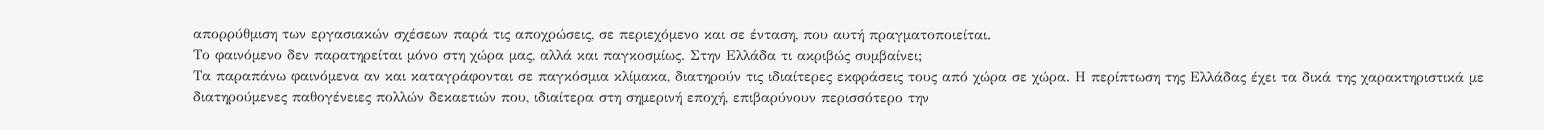απορρύθμιση των εργασιακών σχέσεων παρά τις αποχρώσεις, σε περιεχόμενο και σε ένταση, που αυτή πραγματοποιείται.
Το φαινόμενο δεν παρατηρείται μόνο στη χώρα μας, αλλά και παγκοσμίως. Στην Ελλάδα τι ακριβώς συμβαίνει;
Τα παραπάνω φαινόμενα αν και καταγράφονται σε παγκόσμια κλίμακα, διατηρούν τις ιδιαίτερες εκφράσεις τους από χώρα σε χώρα. Η περίπτωση της Ελλάδας έχει τα δικά της χαρακτηριστικά με διατηρούμενες παθογένειες πολλών δεκαετιών που, ιδιαίτερα στη σημερινή εποχή, επιβαρύνουν περισσότερο την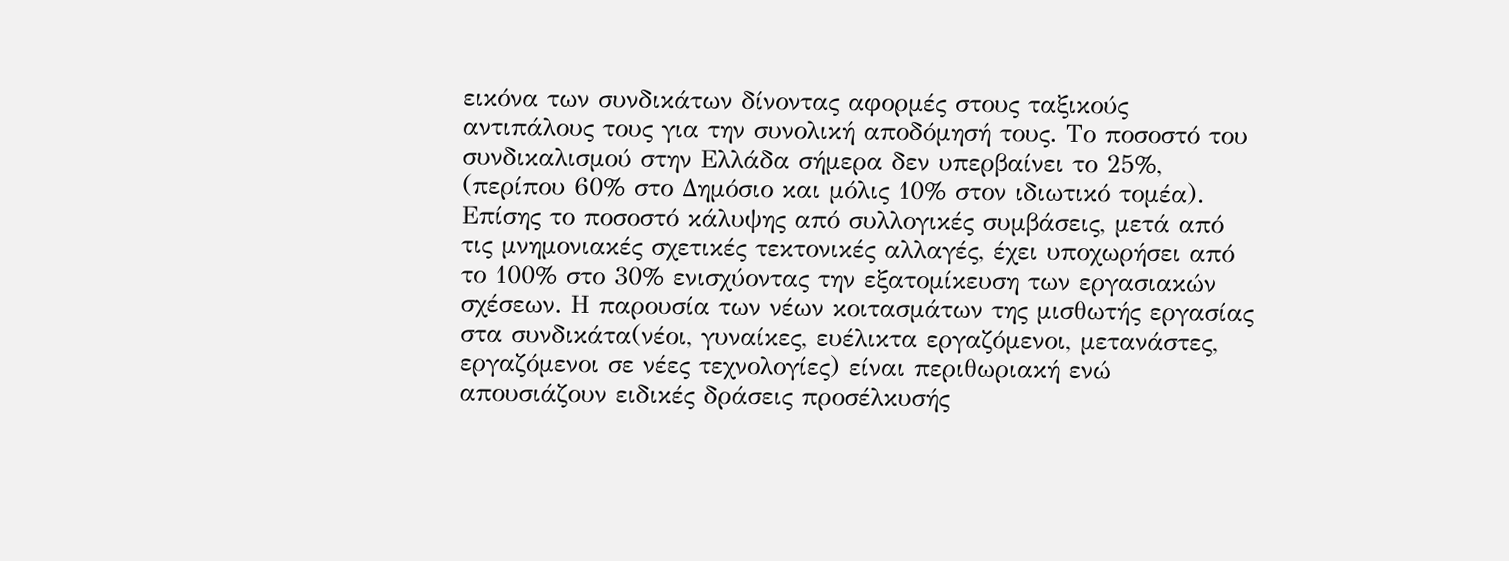εικόνα των συνδικάτων δίνοντας αφορμές στους ταξικούς αντιπάλους τους για την συνολική αποδόμησή τους. Το ποσοστό του συνδικαλισμού στην Ελλάδα σήμερα δεν υπερβαίνει το 25%, (περίπου 60% στο Δημόσιο και μόλις 10% στον ιδιωτικό τομέα). Επίσης το ποσοστό κάλυψης από συλλογικές συμβάσεις, μετά από τις μνημονιακές σχετικές τεκτονικές αλλαγές, έχει υποχωρήσει από το 100% στο 30% ενισχύοντας την εξατομίκευση των εργασιακών σχέσεων. Η παρουσία των νέων κοιτασμάτων της μισθωτής εργασίας στα συνδικάτα(νέοι, γυναίκες, ευέλικτα εργαζόμενοι, μετανάστες, εργαζόμενοι σε νέες τεχνολογίες) είναι περιθωριακή ενώ απουσιάζουν ειδικές δράσεις προσέλκυσής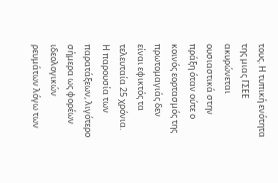τους. Η τυπική ενότητα της μιας ΓΣΕΕ ακυρώνεται ουσιαστικά στην πράξη όταν ούτε ο κοινός εορτασμός της πρωτομαγιάς δεν είναι εφικτός τα τελευταία 25 χρόνια. Η παρουσία των παρατάξεων, λιγότερο σήμερα ως φορέων ιδεολογικών ρευμάτων λόγω των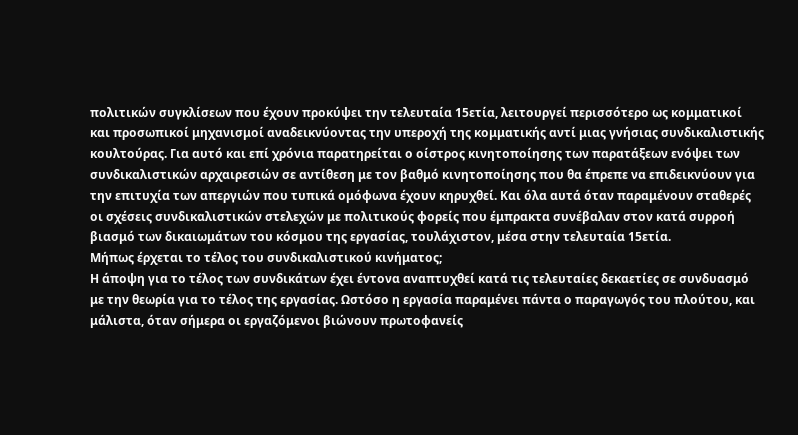πολιτικών συγκλίσεων που έχουν προκύψει την τελευταία 15ετία, λειτουργεί περισσότερο ως κομματικοί και προσωπικοί μηχανισμοί αναδεικνύοντας την υπεροχή της κομματικής αντί μιας γνήσιας συνδικαλιστικής κουλτούρας. Για αυτό και επί χρόνια παρατηρείται ο οίστρος κινητοποίησης των παρατάξεων ενόψει των συνδικαλιστικών αρχαιρεσιών σε αντίθεση με τον βαθμό κινητοποίησης που θα έπρεπε να επιδεικνύουν για την επιτυχία των απεργιών που τυπικά ομόφωνα έχουν κηρυχθεί. Και όλα αυτά όταν παραμένουν σταθερές οι σχέσεις συνδικαλιστικών στελεχών με πολιτικούς φορείς που έμπρακτα συνέβαλαν στον κατά συρροή βιασμό των δικαιωμάτων του κόσμου της εργασίας, τουλάχιστον, μέσα στην τελευταία 15ετία.
Μήπως έρχεται το τέλος του συνδικαλιστικού κινήματος;
Η άποψη για το τέλος των συνδικάτων έχει έντονα αναπτυχθεί κατά τις τελευταίες δεκαετίες σε συνδυασμό με την θεωρία για το τέλος της εργασίας. Ωστόσο η εργασία παραμένει πάντα ο παραγωγός του πλούτου, και μάλιστα, όταν σήμερα οι εργαζόμενοι βιώνουν πρωτοφανείς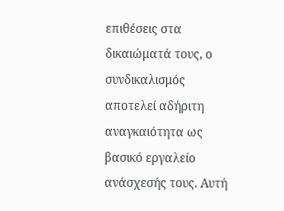επιθέσεις στα δικαιώματά τους, ο συνδικαλισμός αποτελεί αδήριτη αναγκαιότητα ως βασικό εργαλείο ανάσχεσής τους. Αυτή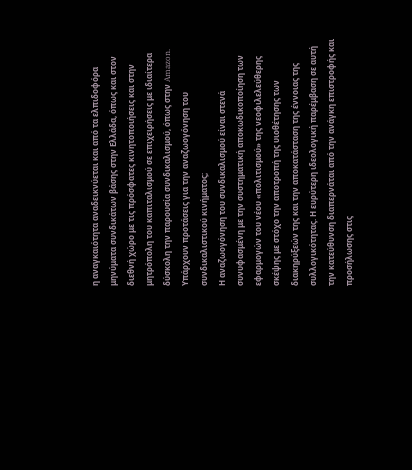η αναγκαιότητα αναδεικνύεται και από τα ελπιδοφόρα μηνύματα συνδικάτων βάσης στην Ελλάδα, όπως και στον διεθνή χώρο με τις πρόσφατες κινητοποιήσεις και στην μητρόπολη του καπιταλισμού σε επιχειρήσεις με ιδιαίτερα δύσκολη την παρουσία συνδικαλισμού, όπως στην Amazon.
Υπάρχουν προτάσεις για την αναζωογόνηση του συνδικαλιστικού κινήματος;
Η αναζωογόνηση του συνδικαλισμού είναι στενά συνυφασμένη με την συστηματική αποκωδικοποίηση των εφαρμογών του νέου «πολιτισμού» της νεοφιλελεύθερης σκέψης με στόχο την αποτροπή της υιοθέτησης των διακηρύξεών της και την αποκατάσταση της έννοιας της συλλογικότητας. Η ευρύτερη ιδεολογική παρέμβαση σε αυτή την κατεύθυνση διαπερνάται από την ανάγκη επιστροφής και προσήλωσης στις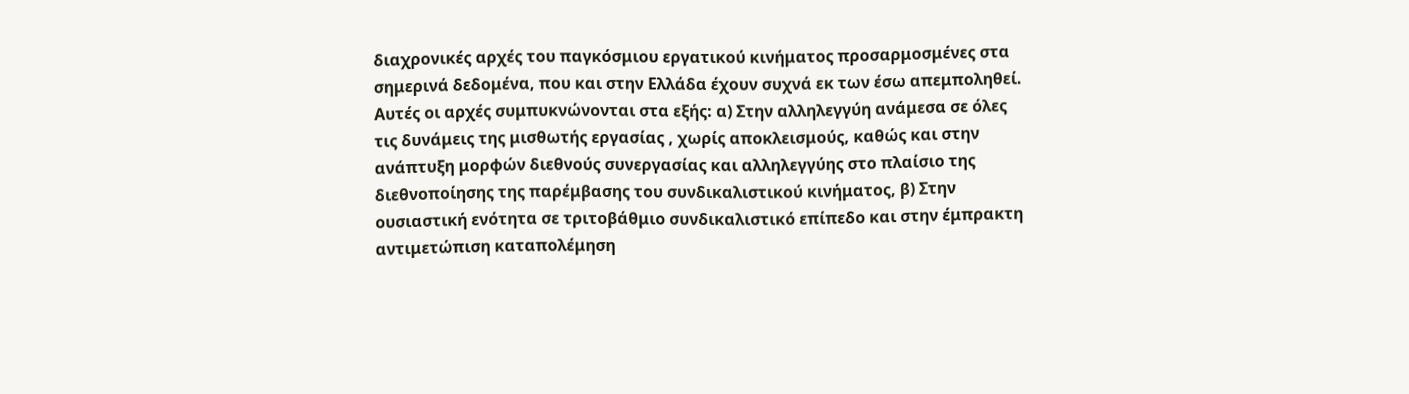διαχρονικές αρχές του παγκόσμιου εργατικού κινήματος προσαρμοσμένες στα σημερινά δεδομένα, που και στην Ελλάδα έχουν συχνά εκ των έσω απεμποληθεί. Αυτές οι αρχές συμπυκνώνονται στα εξής: α) Στην αλληλεγγύη ανάμεσα σε όλες τις δυνάμεις της μισθωτής εργασίας , χωρίς αποκλεισμούς, καθώς και στην ανάπτυξη μορφών διεθνούς συνεργασίας και αλληλεγγύης στο πλαίσιο της διεθνοποίησης της παρέμβασης του συνδικαλιστικού κινήματος, β) Στην ουσιαστική ενότητα σε τριτοβάθμιο συνδικαλιστικό επίπεδο και στην έμπρακτη αντιμετώπιση καταπολέμηση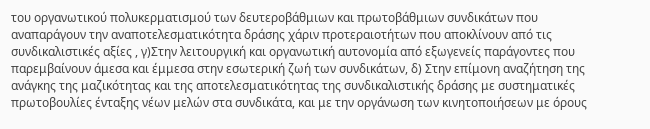του οργανωτικού πολυκερματισμού των δευτεροβάθμιων και πρωτοβάθμιων συνδικάτων που αναπαράγουν την αναποτελεσματικότητα δράσης χάριν προτεραιοτήτων που αποκλίνουν από τις συνδικαλιστικές αξίες , γ)Στην λειτουργική και οργανωτική αυτονομία από εξωγενείς παράγοντες που παρεμβαίνουν άμεσα και έμμεσα στην εσωτερική ζωή των συνδικάτων, δ) Στην επίμονη αναζήτηση της ανάγκης της μαζικότητας και της αποτελεσματικότητας της συνδικαλιστικής δράσης με συστηματικές πρωτοβουλίες ένταξης νέων μελών στα συνδικάτα, και με την οργάνωση των κινητοποιήσεων με όρους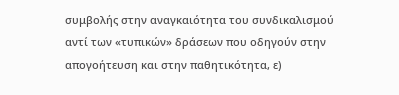συμβολής στην αναγκαιότητα του συνδικαλισμού αντί των «τυπικών» δράσεων που οδηγούν στην απογοήτευση και στην παθητικότητα, ε)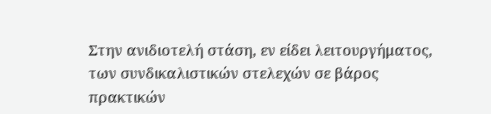Στην ανιδιοτελή στάση, εν είδει λειτουργήματος, των συνδικαλιστικών στελεχών σε βάρος πρακτικών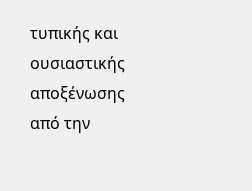τυπικής και ουσιαστικής αποξένωσης από την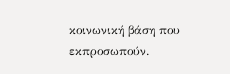κοινωνική βάση που εκπροσωπούν.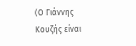(Ο Γιάννης Κουζής είναι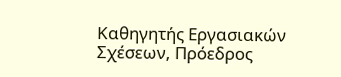Καθηγητής Εργασιακών Σχέσεων, Πρόεδρος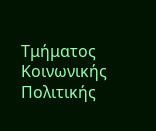Τμήματος Κοινωνικής Πολιτικής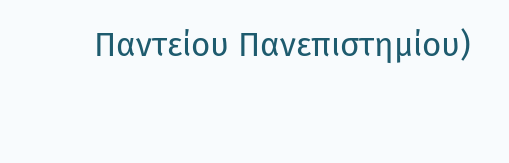Παντείου Πανεπιστημίου)